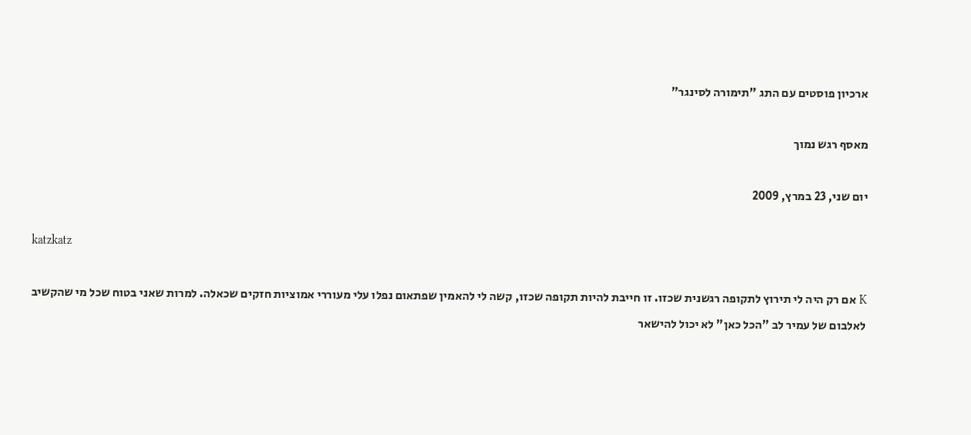ארכיון פוסטים עם התג "תימורה לסינגר"

מאסף רגש נמוך

יום שני, 23 במרץ, 2009

katzkatz

K אם רק היה לי תירוץ לתקופה רגשנית שכזו. זו חייבת להיות תקופה שכזו, קשה לי להאמין שפתאום נפלו עלי מעוררי אמוציות חזקים שכאלה. למרות שאני בטוח שכל מי שהקשיב לאלבום של עמיר לב "הכל כאן" לא יכול להישאר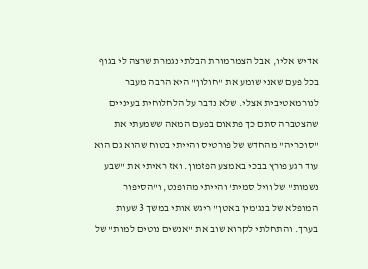אדיש אליו, אבל הצמרמורת הבלתי נגמרת שרצה לי בגוף בכל פעם שאני שומע את "חולון" היא הרבה מעבר לנורמאטיבית אצלי. שלא נדבר על הלחלוחית בעיניים שהצטברה סתם כך פתאום בפעם המאה ששמעתי את "סוכריה" מהחדש של פורטיס והייתי בטוח שהוא גם הוא עוד רגע פורץ בבכי באמצע הפזמון. ואז ראיתי את "שבע נשמות" של וויל סמית' והייתי מהופנט, ו"הסיפור המופלא של בנג'מין באטן" ריגש אותי במשך 3 שעות בערך. והתחלתי לקרוא שוב את "אנשים נוטים למות" של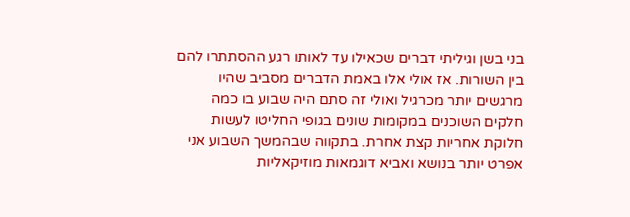בני בשן וגיליתי דברים שכאילו עד לאותו רגע ההסתתרו להם בין השורות. אז אולי אלו באמת הדברים מסביב שהיו מרגשים יותר מכרגיל ואולי זה סתם היה שבוע בו כמה חלקים השוכנים במקומות שונים בגופי החליטו לעשות חלוקת אחריות קצת אחרת. בתקווה שבהמשך השבוע אני אפרט יותר בנושא ואביא דוגמאות מוזיקאליות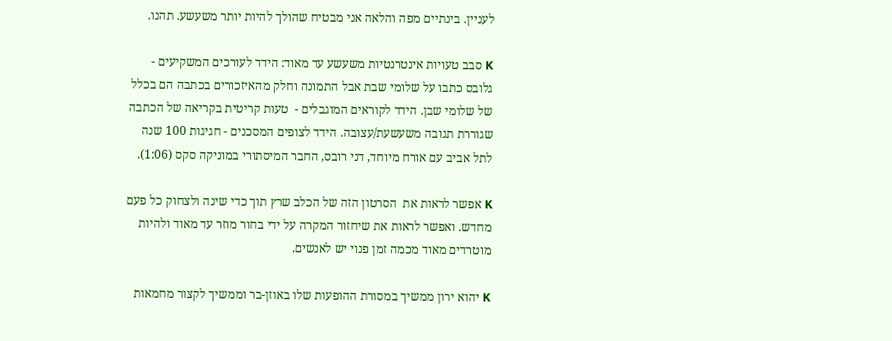לעניין. בינתיים מפה והלאה אני מבטיח שהולך להיות יותר משעשע. תהנו.

K סבב טעויות אינטרנטיות משעשע עד מאוד: הידד לעורכים המשקיעים - גלובס כתבו על שלומי שבת אבל התמונה וחלק מהאיזכורים בכתבה הם בכלל של שלומי שבן. הידד לקוראים המוגבלים -  טעות קריטית בקריאה של הכתבה שגוררת תגובה משעשעת/עצובה. הידד לצופים המסכנים - חגיגות 100 שנה לתל אביב עם אורח מיוחד, דני רובס, החבר המיסתורי במוניקה סקס (1:06).

K אפשר לראות את  הסרטון הזה של הכלב שרץ תוך כדי שינה ולצחוק כל פעם מחדש. ואפשר לראות את שיחזור המקרה על ידי בחור מוזר עד מאוד ולהיות מוטרדים מאוד מכמה זמן פנוי יש לאנשים.

K יהוא ירון ממשיך במסורת ההופעות שלו באוזן-בר וממשיך לקצור מחמאות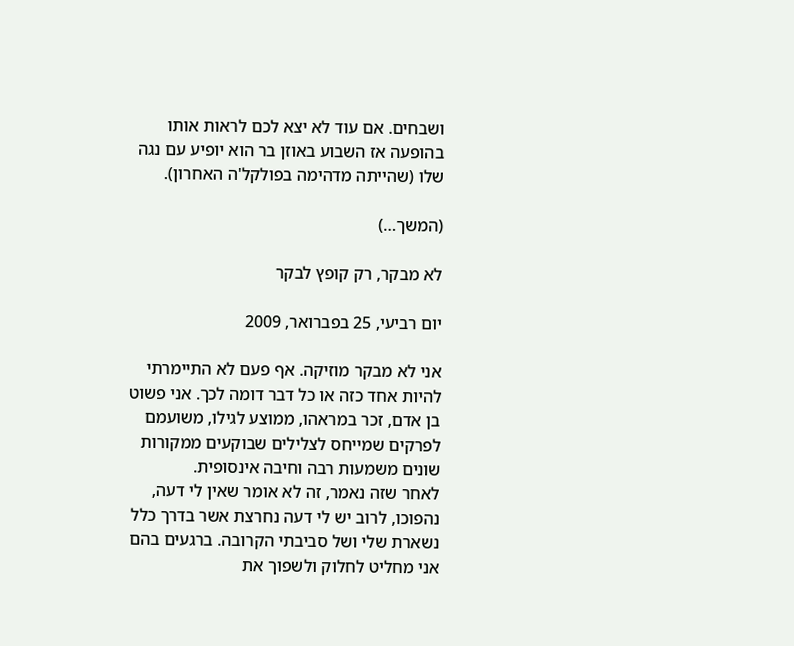ושבחים. אם עוד לא יצא לכם לראות אותו בהופעה אז השבוע באוזן בר הוא יופיע עם נגה שלו (שהייתה מדהימה בפולקל'ה האחרון).

(המשך…)

לא מבקר, רק קופץ לבקר

יום רביעי, 25 בפברואר, 2009

אני לא מבקר מוזיקה. אף פעם לא התיימרתי להיות אחד כזה או כל דבר דומה לכך. אני פשוט בן אדם, זכר במראהו, ממוצע לגילו, משועמם לפרקים שמייחס לצלילים שבוקעים ממקורות שונים משמעות רבה וחיבה אינסופית.
לאחר שזה נאמר, זה לא אומר שאין לי דעה, נהפוכו, לרוב יש לי דעה נחרצת אשר בדרך כלל נשארת שלי ושל סביבתי הקרובה. ברגעים בהם אני מחליט לחלוק ולשפוך את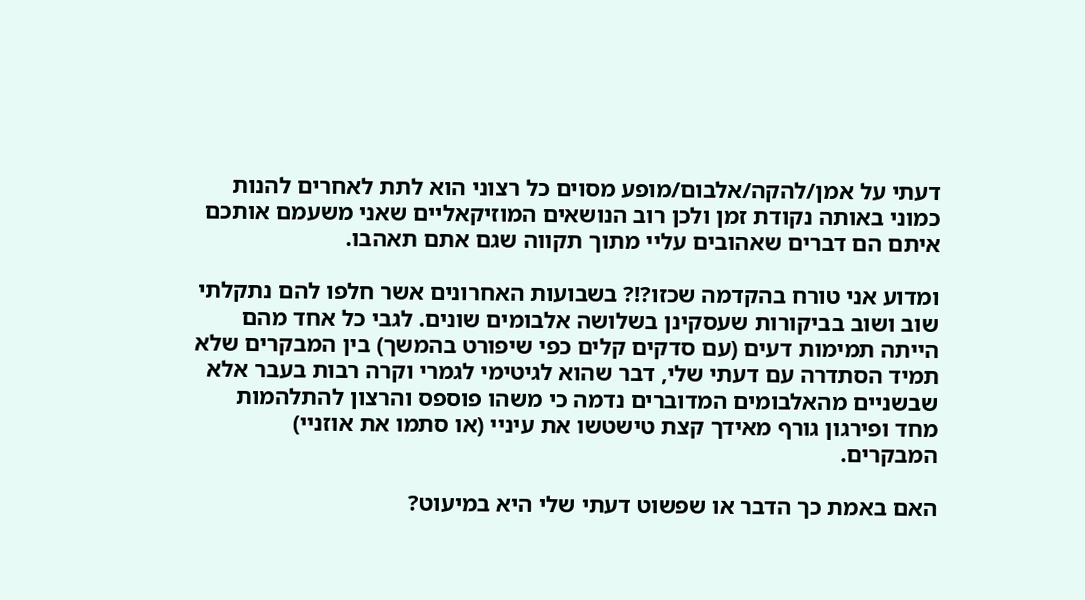דעתי על אמן/להקה/אלבום/מופע מסוים כל רצוני הוא לתת לאחרים להנות כמוני באותה נקודת זמן ולכן רוב הנושאים המוזיקאליים שאני משעמם אותכם איתם הם דברים שאהובים עליי מתוך תקווה שגם אתם תאהבו.

ומדוע אני טורח בהקדמה שכזו?!? בשבועות האחרונים אשר חלפו להם נתקלתי שוב ושוב בביקורות שעסקינן בשלושה אלבומים שונים. לגבי כל אחד מהם הייתה תמימות דעים (עם סדקים קלים כפי שיפורט בהמשך) בין המבקרים שלא תמיד הסתדרה עם דעתי שלי, דבר שהוא לגיטימי לגמרי וקרה רבות בעבר אלא שבשניים מהאלבומים המדוברים נדמה כי משהו פוספס והרצון להתלהמות מחד ופירגון גורף מאידך קצת טישטשו את עיניי (או סתמו את אוזניי) המבקרים.

האם באמת כך הדבר או שפשוט דעתי שלי היא במיעוט?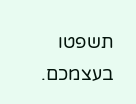תשפטו בעצמכם.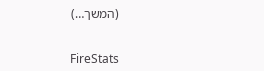(המשך…)


FireStats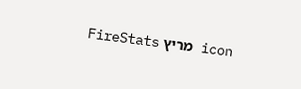icon מריץ FireStats